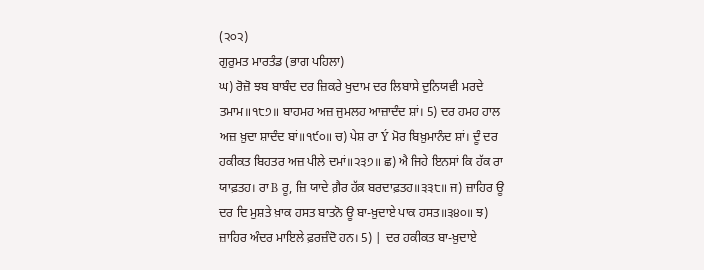(੨੦੨)
ਗੁਰੁਮਤ ਮਾਰਤੰਡ (ਭਾਗ ਪਹਿਲਾ)
ਘ) ਰੋਜ਼ੋ ਝਬ ਬਾਬੰਦ ਦਰ ਜ਼ਿਕਰੇ ਖੁਦਾਮ ਦਰ ਲਿਬਾਸੇ ਦੁਨਿਯਵੀ ਮਰਦੇ ਤਮਾਮ॥੧੮੭॥ ਬਾਹਮਹ ਅਜ਼ ਜੁਮਲਹ ਆਜ਼ਾਦੰਦ ਸ਼ਾਂ। 5) ਦਰ ਹਮਹ ਹਾਲ ਅਜ਼ ਖ਼ੁਦਾ ਸ਼ਾਦੰਦ ਬਾਂ॥੧੯੦॥ ਚ) ਪੇਸ਼ ਰਾ Ý ਮੋਰ ਬਿਖ਼ੁਮਾਨੰਦ ਸ਼ਾਂ। ਦੂੰ ਦਰ ਹਕੀਕਤ ਬਿਹਤਰ ਅਜ਼ ਪੀਲੇ ਦਮਾਂ॥੨੩੭॥ ਛ) ਐ ਜਿਹੇ ਇਨਸਾਂ ਕਿ ਹੱਕ ਰਾ ਯਾਫ਼ਤਹ। ਰਾ B ਰੂ, ਜ਼ਿ ਯਾਦੇ ਗ਼ੈਰ ਹੱਕ਼ ਬਰਦਾਫ਼ਤਹ॥੩੩੮॥ ਜ) ਜ਼ਾਹਿਰ ਊ ਦਰ ਦਿ ਮੁਸ਼ਤੇ ਖ਼ਾਕ ਹਸਤ ਬਾਤਨੋ ਊ ਬਾ-ਖ਼ੁਦਾਏ ਪਾਕ ਹਸਤ॥੩੪੦॥ ਝ) ਜ਼ਾਹਿਰ ਅੰਦਰ ਮਾਇਲੇ ਫ਼ਰਜ਼ੰਦੋ ਹਨ। 5) | ਦਰ ਹਕੀਕਤ ਬਾ-ਖ਼ੁਦਾਏ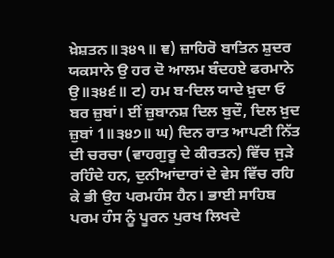ਖ਼ੇਸ਼ਤਨ॥੩੪੧॥ ਞ) ਜ਼ਾਹਿਰੋ ਬਾਤਿਨ ਸ਼ੁਦਰ ਯਕਸਾਨੇ ਉ ਹਰ ਦੋ ਆਲਮ ਬੰਦਹਏ ਫਰਮਾਨੇ ਉ॥੩੪੬॥ ਟ) ਹਮ ਬ-ਦਿਲ ਯਾਦੇ ਖ਼ੁਦਾ ਓ ਬਰ ਜ਼ੁਬਾਂ। ਈਂ ਜ਼ੁਬਾਨਸ਼ ਦਿਲ ਬੁਦੌ, ਦਿਲ ਖ਼ੁਦ ਜ਼ੁਬਾਂ 1॥੩੪੭॥ ਘ) ਦਿਨ ਰਾਤ ਆਪਣੀ ਨਿੱਤ ਦੀ ਚਰਚਾ (ਵਾਹਗੁਰੂ ਦੇ ਕੀਰਤਨ) ਵਿੱਚ ਜੁੜੇ ਰਹਿੰਦੇ ਹਨ, ਦੁਨੀਆਂਦਾਰਾਂ ਦੇ ਵੇਸ ਵਿੱਚ ਰਹਿ ਕੇ ਭੀ ਉਹ ਪਰਮਹੰਸ ਹੈਨ। ਭਾਈ ਸਾਹਿਬ ਪਰਮ ਹੰਸ ਨੂੰ ਪੂਰਨ ਪੁਰਖ ਲਿਖਦੇ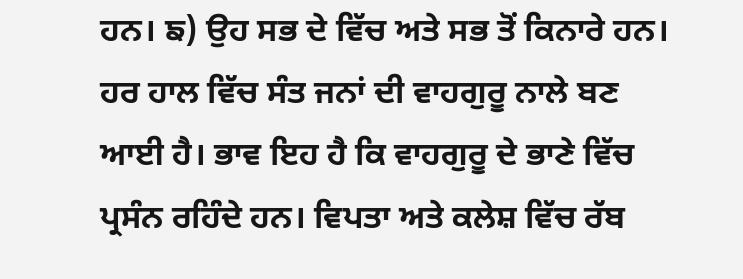ਹਨ। ਙ) ਉਹ ਸਭ ਦੇ ਵਿੱਚ ਅਤੇ ਸਭ ਤੋਂ ਕਿਨਾਰੇ ਹਨ। ਹਰ ਹਾਲ ਵਿੱਚ ਸੰਤ ਜਨਾਂ ਦੀ ਵਾਹਗੁਰੂ ਨਾਲੇ ਬਣ ਆਈ ਹੈ। ਭਾਵ ਇਹ ਹੈ ਕਿ ਵਾਹਗੁਰੂ ਦੇ ਭਾਣੇ ਵਿੱਚ ਪ੍ਰਸੰਨ ਰਹਿੰਦੇ ਹਨ। ਵਿਪਤਾ ਅਤੇ ਕਲੇਸ਼ ਵਿੱਚ ਰੱਬ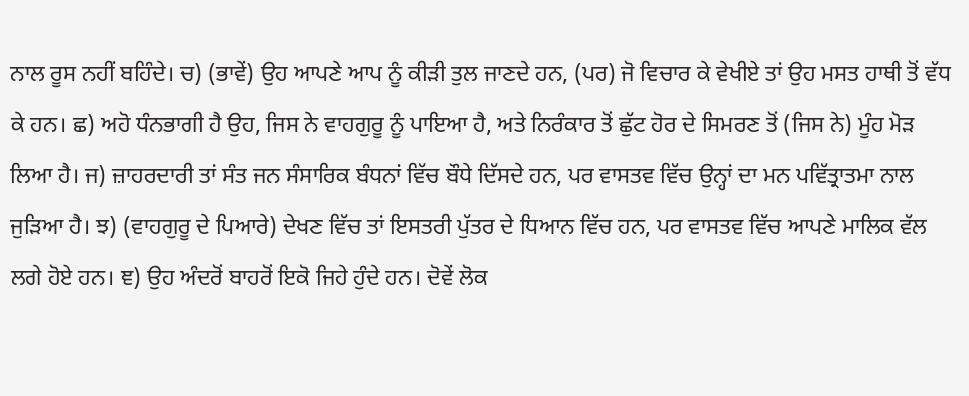ਨਾਲ ਰੂਸ ਨਹੀਂ ਬਹਿੰਦੇ। ਚ) (ਭਾਵੇਂ) ਉਹ ਆਪਣੇ ਆਪ ਨੂੰ ਕੀੜੀ ਤੁਲ ਜਾਣਦੇ ਹਨ, (ਪਰ) ਜੋ ਵਿਚਾਰ ਕੇ ਵੇਖੀਏ ਤਾਂ ਉਹ ਮਸਤ ਹਾਥੀ ਤੋਂ ਵੱਧ ਕੇ ਹਨ। ਛ) ਅਹੋ ਧੰਨਭਾਗੀ ਹੈ ਉਹ, ਜਿਸ ਨੇ ਵਾਹਗੁਰੂ ਨੂੰ ਪਾਇਆ ਹੈ, ਅਤੇ ਨਿਰੰਕਾਰ ਤੋਂ ਛੁੱਟ ਹੋਰ ਦੇ ਸਿਮਰਣ ਤੋਂ (ਜਿਸ ਨੇ) ਮੂੰਹ ਮੋੜ ਲਿਆ ਹੈ। ਜ) ਜ਼ਾਹਰਦਾਰੀ ਤਾਂ ਸੰਤ ਜਨ ਸੰਸਾਰਿਕ ਬੰਧਨਾਂ ਵਿੱਚ ਬੌਧੇ ਦਿੱਸਦੇ ਹਨ, ਪਰ ਵਾਸਤਵ ਵਿੱਚ ਉਨ੍ਹਾਂ ਦਾ ਮਨ ਪਵਿੱਤ੍ਰਾਤਮਾ ਨਾਲ ਜੁੜਿਆ ਹੈ। ਝ) (ਵਾਹਗੁਰੂ ਦੇ ਪਿਆਰੇ) ਦੇਖਣ ਵਿੱਚ ਤਾਂ ਇਸਤਰੀ ਪੁੱਤਰ ਦੇ ਧਿਆਨ ਵਿੱਚ ਹਨ, ਪਰ ਵਾਸਤਵ ਵਿੱਚ ਆਪਣੇ ਮਾਲਿਕ ਵੱਲ ਲਗੇ ਹੋਏ ਹਨ। ਞ) ਉਹ ਅੰਦਰੋਂ ਬਾਹਰੋਂ ਇਕੋ ਜਿਹੇ ਹੁੰਦੇ ਹਨ। ਦੋਵੇਂ ਲੋਕ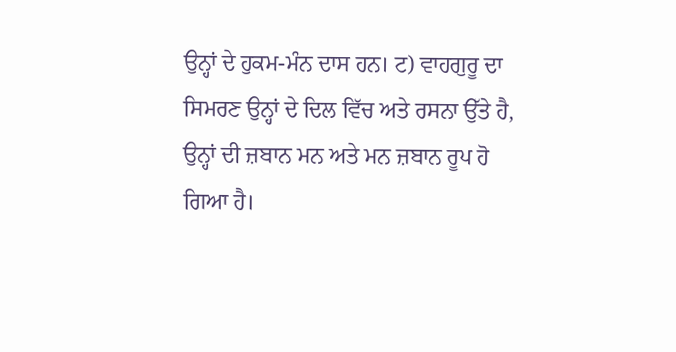ਉਨ੍ਹਾਂ ਦੇ ਹੁਕਮ-ਮੰਨ ਦਾਸ ਹਨ। ਟ) ਵਾਹਗੁਰੂ ਦਾ ਸਿਮਰਣ ਉਨ੍ਹਾਂ ਦੇ ਦਿਲ ਵਿੱਚ ਅਤੇ ਰਸਨਾ ਉੱਤੇ ਹੈ, ਉਨ੍ਹਾਂ ਦੀ ਜ਼ਬਾਨ ਮਨ ਅਤੇ ਮਨ ਜ਼ਬਾਨ ਰੂਪ ਹੋ ਗਿਆ ਹੈ।